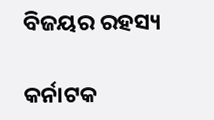ବିଜୟର ରହସ୍ୟ

କର୍ନାଟକ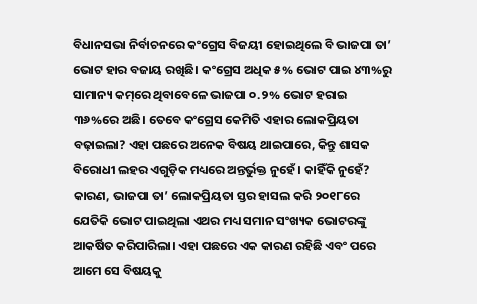ବିଧାନସଭା ନିର୍ବାଚନରେ କଂଗ୍ରେସ ବିଜୟୀ ହୋଇଥିଲେ ବି ଭାଜପା ତା’ ଭୋଟ ହାର ବଜାୟ ରଖିଛି। କଂଗ୍ରେସ ଅଧିକ ୫% ଭୋଟ ପାଇ ୪୩%ରୁ ସାମାନ୍ୟ କମ୍‌ରେ ଥିବାବେଳେ ଭାଜପା ୦.୨% ଭୋଟ ହରାଇ ୩୬%ରେ ଅଛି। ତେବେ କଂଗ୍ରେସ କେମିତି ଏହାର ଲୋକପ୍ରିୟତା ବଢ଼ାଇଲା? ଏହା ପଛରେ ଅନେକ ବିଷୟ ଥାଇପାରେ, କିନ୍ତୁ ଶାସକ ବିରୋଧୀ ଲହର ଏଗୁଡ଼ିକ ମଧ୍ୟରେ ଅନ୍ତର୍ଭୁକ୍ତ ନୁହେଁ। କାହିଁକି ନୁହେଁ? କାରଣ, ଭାଜପା ତା’ ଲୋକପ୍ରିୟତା ସ୍ତର ହାସଲ କରି ୨୦୧୮ରେ ଯେତିକି ଭୋଟ ପାଇଥିଲା ଏଥର ମଧ୍ୟ ସମାନ ସଂଖ୍ୟକ ଭୋଟରଙ୍କୁ ଆକର୍ଷିତ କରିପାରିଲା। ଏହା ପଛରେ ଏକ କାରଣ ରହିଛି ଏବଂ ପରେ ଆମେ ସେ ବିଷୟକୁ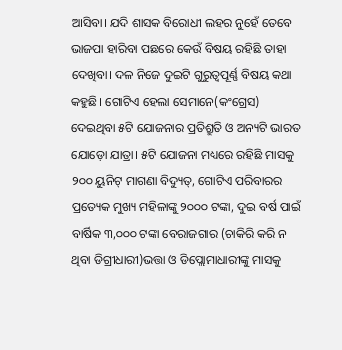ଆସିବା। ଯଦି ଶାସକ ବିରୋଧୀ ଲହର ନୁହେଁ ତେବେ ଭାଜପା ହାରିବା ପଛରେ କେଉଁ ବିଷୟ ରହିଛି ତାହା ଦେଖିବା। ଦଳ ନିଜେ ଦୁଇଟି ଗୁରୁତ୍ୱପୂର୍ଣ୍ଣ ବିଷୟ କଥା କହୁଛି। ଗୋଟିଏ ହେଲା ସେମାନେ(କଂଗ୍ରେସ) ଦେଇଥିବା ୫ଟି ଯୋଜନାର ପ୍ରତିଶ୍ରୁତି ଓ ଅନ୍ୟଟି ଭାରତ ଯୋଡ଼ୋ ଯାତ୍ରା। ୫ଟି ଯୋଜନା ମଧ୍ୟରେ ରହିଛି ମାସକୁ ୨୦୦ ୟୁନିଟ୍‌ ମାଗଣା ବିଦ୍ୟୁତ୍‌, ଗୋଟିଏ ପରିବାରର ପ୍ରତ୍ୟେକ ମୁଖ୍ୟ ମହିଳାଙ୍କୁ ୨୦୦୦ ଟଙ୍କା, ଦୁଇ ବର୍ଷ ପାଇଁ ବାର୍ଷିକ ୩,୦୦୦ ଟଙ୍କା ବେରାଜଗାର (ଚାକିରି କରି ନ ଥିବା ଡିଗ୍ରୀଧାରୀ)ଭତ୍ତା ଓ ଡିପ୍ଲୋମାଧାରୀଙ୍କୁ ମାସକୁ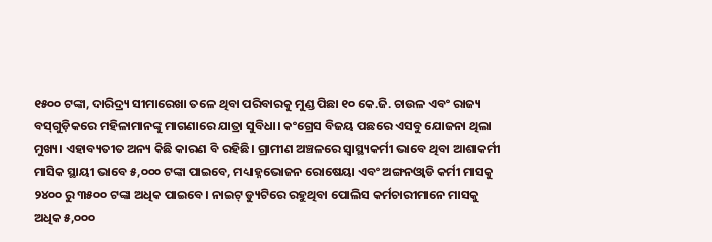୧୫୦୦ ଟଙ୍କା, ଦାରିଦ୍ର୍ୟ ସୀମାରେଖା ତଳେ ଥିବା ପରିବାରକୁ ମୁଣ୍ଡ ପିଛା ୧୦ କେ.ଜି. ଚାଉଳ ଏବଂ ରାଜ୍ୟ ବସ୍‌ଗୁଡ଼ିକରେ ମହିଳାମାନଙ୍କୁ ମାଗଣାରେ ଯାତ୍ରା ସୁବିଧା। କଂଗ୍ରେସ ବିଜୟ ପଛରେ ଏସବୁ ଯୋଜନା ଥିଲା ମୁଖ୍ୟ। ଏହାବ୍ୟତୀତ ଅନ୍ୟ କିଛି କାରଣ ବି ରହିଛି। ଗ୍ରାମୀଣ ଅଞ୍ଚଳରେ ସ୍ବାସ୍ଥ୍ୟକର୍ମୀ ଭାବେ ଥିବା ଆଶାକର୍ମୀ ମାସିକ ସ୍ଥାୟୀ ଭାବେ ୫,୦୦୦ ଟଙ୍କା ପାଇବେ, ମଧ୍ୟାହ୍ନଭୋଜନ ରୋଷେୟା ଏବଂ ଅଙ୍ଗନଓ୍ବାଡି କର୍ମୀ ମାସକୁ ୨୪୦୦ ରୁ ୩୫୦୦ ଟଙ୍କା ଅଧିକ ପାଇବେ। ନାଇଟ୍‌ ଡ୍ୟୁଟିରେ ରହୁଥିବା ପୋଲିସ କର୍ମଚାରୀମାନେ ମାସକୁ ଅଧିକ ୫,୦୦୦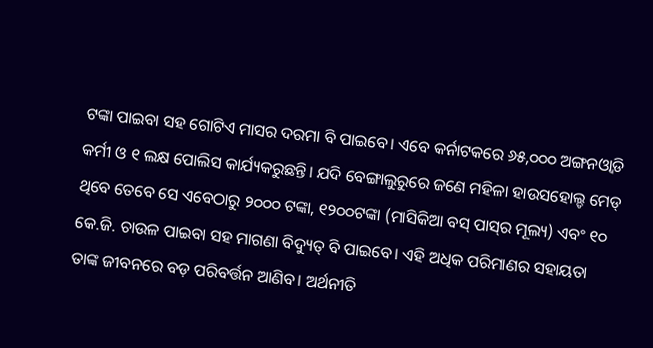ଟଙ୍କା ପାଇବା ସହ ଗୋଟିଏ ମାସର ଦରମା ବି ପାଇବେ। ଏବେ କର୍ନାଟକରେ ୬୫,୦୦୦ ଅଙ୍ଗନଓ୍ବାଡି କର୍ମୀ ଓ ୧ ଲକ୍ଷ ପୋଲିସ କାର୍ଯ୍ୟକରୁଛନ୍ତି। ଯଦି ବେଙ୍ଗାଲୁରୁରେ ଜଣେ ମହିଳା ହାଉସହୋଲ୍ଡ ମେଡ୍‌ ଥିବେ ତେବେ ସେ ଏବେଠାରୁ ୨୦୦୦ ଟଙ୍କା, ୧୨୦୦ଟଙ୍କା (ମାସିକିଆ ବସ୍‌ ପାସ୍‌ର ମୂଲ୍ୟ) ଏବଂ ୧୦ କେ.ଜି. ଚାଉଳ ପାଇବା ସହ ମାଗଣା ବିଦ୍ୟୁତ୍‌ ବି ପାଇବେ। ଏହି ଅଧିକ ପରିମାଣର ସହାୟତା ତାଙ୍କ ଜୀବନରେ ବଡ଼ ପରିବର୍ତ୍ତନ ଆଣିବ। ଅର୍ଥନୀତି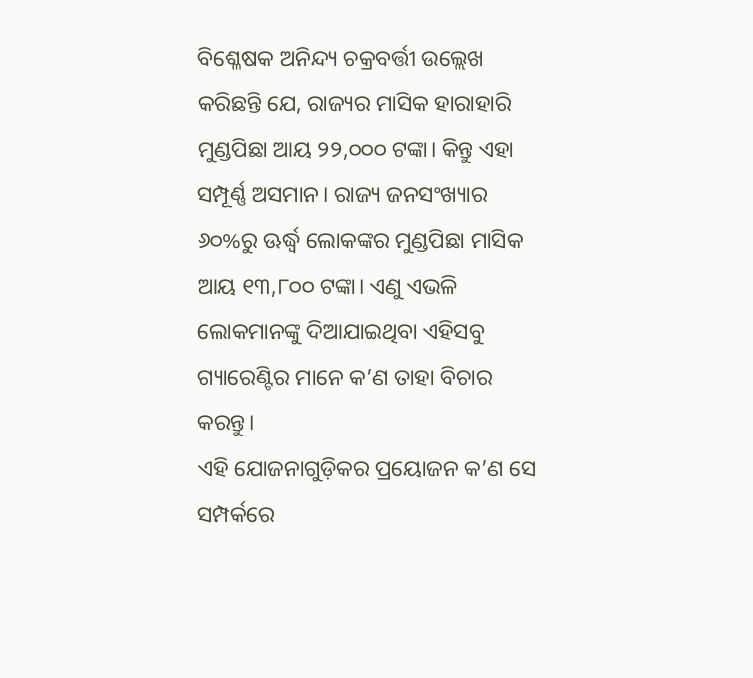ବିଶ୍ଳେଷକ ଅନିନ୍ଦ୍ୟ ଚକ୍ରବର୍ତ୍ତୀ ଉଲ୍ଲେଖ କରିଛନ୍ତି ଯେ, ରାଜ୍ୟର ମାସିକ ହାରାହାରି ମୁଣ୍ଡପିଛା ଆୟ ୨୨,୦୦୦ ଟଙ୍କା। କିନ୍ତୁ ଏହା ସମ୍ପୂର୍ଣ୍ଣ ଅସମାନ। ରାଜ୍ୟ ଜନସଂଖ୍ୟାର ୬୦%ରୁ ଊର୍ଦ୍ଧ୍ୱ ଲୋକଙ୍କର ମୁଣ୍ଡପିଛା ମାସିକ ଆୟ ୧୩,୮୦୦ ଟଙ୍କା। ଏଣୁ ଏଭଳି ଲୋକମାନଙ୍କୁ ଦିଆଯାଇଥିବା ଏହିସବୁ ଗ୍ୟାରେଣ୍ଟିର ମାନେ କ’ଣ ତାହା ବିଚାର କରନ୍ତୁ।
ଏହି ଯୋଜନାଗୁଡ଼ିକର ପ୍ରୟୋଜନ କ’ଣ ସେ ସମ୍ପର୍କରେ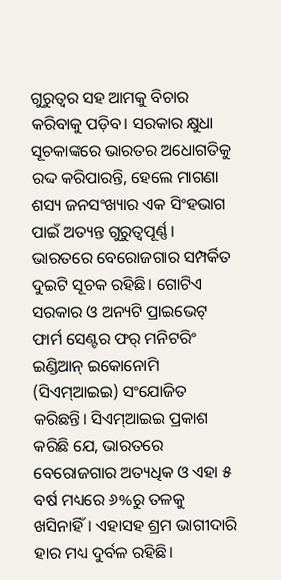ଗୁରୁତ୍ୱର ସହ ଆମକୁ ବିଚାର କରିବାକୁ ପଡ଼ିବ। ସରକାର କ୍ଷୁଧା ସୂଚକାଙ୍କରେ ଭାରତର ଅଧୋଗତିକୁ ରଦ୍ଦ କରିପାରନ୍ତି, ହେଲେ ମାଗଣା ଶସ୍ୟ ଜନସଂଖ୍ୟାର ଏକ ସିଂହଭାଗ ପାଇଁ ଅତ୍ୟନ୍ତ ଗୁରୁତ୍ୱପୂର୍ଣ୍ଣ। ଭାରତରେ ବେରୋଜଗାର ସମ୍ପର୍କିତ ଦୁଇଟି ସୂଚକ ରହିଛି। ଗୋଟିଏ ସରକାର ଓ ଅନ୍ୟଟି ପ୍ରାଇଭେଟ୍‌ ଫାର୍ମ ସେଣ୍ଟର ଫର୍‌ ମନିଟରିଂ ଇଣ୍ଡିଆନ୍‌ ଇକୋନୋମି (ସିଏମ୍‌ଆଇଇ) ସଂଯୋଜିତ କରିଛନ୍ତି। ସିଏମ୍‌ଆଇଇ ପ୍ରକାଶ କରିଛି ଯେ, ଭାରତରେ ବେରୋଜଗାର ଅତ୍ୟଧିକ ଓ ଏହା ୫ ବର୍ଷ ମଧ୍ୟରେ ୬%ରୁ ତଳକୁ ଖସିନାହିଁ। ଏହାସହ ଶ୍ରମ ଭାଗୀଦାରି ହାର ମଧ୍ୟ ଦୁର୍ବଳ ରହିଛି।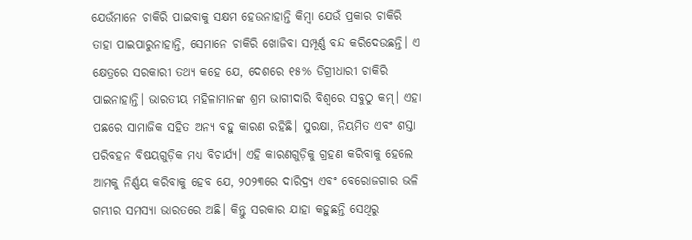ଯେଉଁମାନେ ଚାକିରି ପାଇବାକୁ ସକ୍ଷମ ହେଉନାହାନ୍ତି କିମ୍ବା ଯେଉଁ ପ୍ରକାର ଚାକିରି ତାହା ପାଇପାରୁନାହାନ୍ତି, ସେମାନେ ଚାକିରି ଖୋଜିବା ସମ୍ପୂର୍ଣ୍ଣ ବନ୍ଦ କରିଦେଉଛନ୍ତି। ଏ କ୍ଷେତ୍ରରେ ସରକାରୀ ତଥ୍ୟ କହେ ଯେ, ଦେଶରେ ୧୫% ଡିଗ୍ରୀଧାରୀ ଚାକିରି ପାଇନାହାନ୍ତି। ଭାରତୀୟ ମହିଳାମାନଙ୍କ ଶ୍ରମ ଭାଗୀଦାରି ବିଶ୍ୱରେ ସବୁଠୁ କମ୍‌। ଏହା ପଛରେ ସାମାଜିକ ସହିତ ଅନ୍ୟ ବହୁ କାରଣ ରହିଛି। ସୁରକ୍ଷା, ନିୟମିତ ଏବଂ ଶସ୍ତା ପରିବହନ ବିଷୟଗୁଡ଼ିକ ମଧ୍ୟ ବିଚାର୍ଯ୍ୟ। ଏହି କାରଣଗୁଡ଼ିକୁ ଗ୍ରହଣ କରିବାକୁ ହେଲେ ଆମକୁ ନିର୍ଣ୍ଣୟ କରିବାକୁ ହେବ ଯେ, ୨୦୨୩ରେ ଦାରିଦ୍ର୍ୟ ଏବଂ ବେରୋଜଗାର ଭଳି ଗମ୍ଭୀର ସମସ୍ୟା ଭାରତରେ ଅଛି। କିନ୍ତୁ ସରକାର ଯାହା କହୁଛନ୍ତି ସେଥିରୁ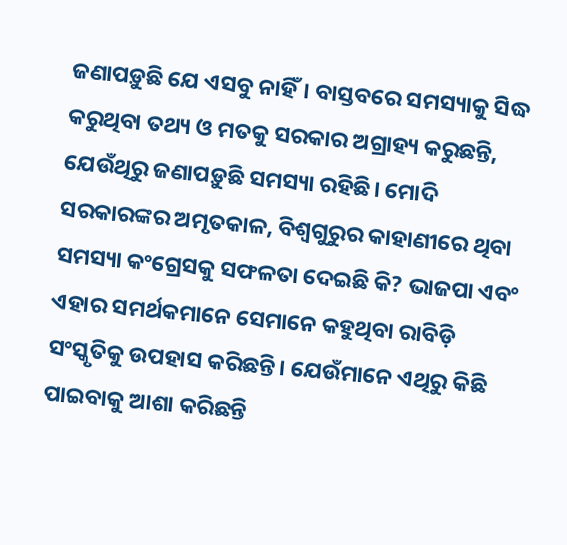ଜଣାପଡ଼ୁଛି ଯେ ଏସବୁ ନାହିଁ। ବାସ୍ତବରେ ସମସ୍ୟାକୁ ସିଦ୍ଧ କରୁଥିବା ତଥ୍ୟ ଓ ମତକୁ ସରକାର ଅଗ୍ରାହ୍ୟ କରୁଛନ୍ତି, ଯେଉଁଥିରୁ ଜଣାପଡ଼ୁଛି ସମସ୍ୟା ରହିଛି। ମୋଦି ସରକାରଙ୍କର ଅମୃତକାଳ, ବିଶ୍ୱଗୁରୁର କାହାଣୀରେ ଥିବା ସମସ୍ୟା କଂଗ୍ରେସକୁ ସଫଳତା ଦେଇଛି କି? ଭାଜପା ଏବଂ ଏହାର ସମର୍ଥକମାନେ ସେମାନେ କହୁଥିବା ରାବିଡ଼ି ସଂସ୍କୃତିକୁ ଉପହାସ କରିଛନ୍ତି। ଯେଉଁମାନେ ଏଥିରୁ କିଛି ପାଇବାକୁ ଆଶା କରିଛନ୍ତି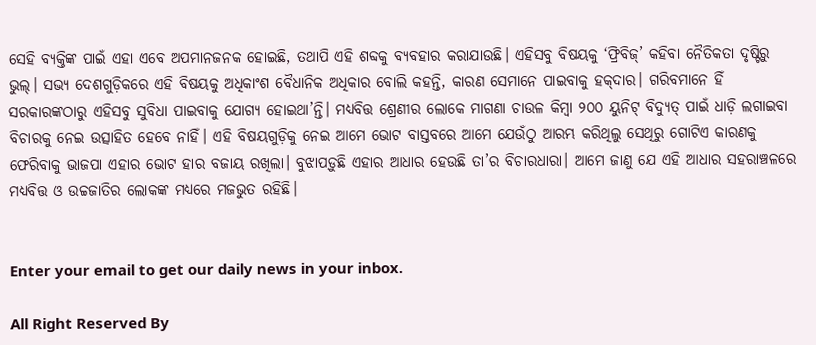ସେହି ବ୍ୟକ୍ତିଙ୍କ ପାଇଁ ଏହା ଏବେ ଅପମାନଜନକ ହୋଇଛି, ତଥାପି ଏହି ଶବ୍ଦକୁ ବ୍ୟବହାର କରାଯାଉଛି। ଏହିସବୁ ବିଷୟକୁ ‘ଫ୍ରିବିଜ୍‌’ କହିବା ନୈତିକତା ଦୃଷ୍ଟିରୁ ଭୁଲ୍‌। ସଭ୍ୟ ଦେଶଗୁଡ଼ିକରେ ଏହି ବିଷୟକୁ ଅଧିକାଂଶ ବୈଧାନିକ ଅଧିକାର ବୋଲି କହନ୍ତି, କାରଣ ସେମାନେ ପାଇବାକୁ ହକ୍‌ଦାର। ଗରିବମାନେ ହିଁ ସରକାରଙ୍କଠାରୁ ଏହିସବୁ ସୁବିଧା ପାଇବାକୁ ଯୋଗ୍ୟ ହୋଇଥା’ନ୍ତି। ମଧ୍ୟବିତ୍ତ ଶ୍ରେଣୀର ଲୋକେ ମାଗଣା ଚାଉଳ କିମ୍ବା ୨୦୦ ୟୁନିଟ୍‌ ବିଦ୍ୟୁତ୍‌ ପାଇଁ ଧାଡ଼ି ଲଗାଇବା ବିଚାରକୁ ନେଇ ଉତ୍ସାହିତ ହେବେ ନାହିଁ। ଏହି ବିଷୟଗୁଡ଼ିକୁ ନେଇ ଆମେ ଭୋଟ ବାସ୍ତବରେ ଆମେ ଯେଉଁଠୁ ଆରମ୍ଭ କରିଥିଲୁ ସେଥିରୁ ଗୋଟିଏ କାରଣକୁ ଫେରିବାକୁ ଭାଜପା ଏହାର ଭୋଟ ହାର ବଜାୟ ରଖିଲା। ବୁଝାପଡ଼ୁଛି ଏହାର ଆଧାର ହେଉଛି ତା’ର ବିଚାରଧାରା। ଆମେ ଜାଣୁ ଯେ ଏହି ଆଧାର ସହରାଞ୍ଚଳରେ ମଧ୍ୟବିତ୍ତ ଓ ଉଚ୍ଚଜାତିର ଲୋକଙ୍କ ମଧ୍ୟରେ ମଜଭୁତ ରହିଛି।


Enter your email to get our daily news in your inbox.

All Right Reserved By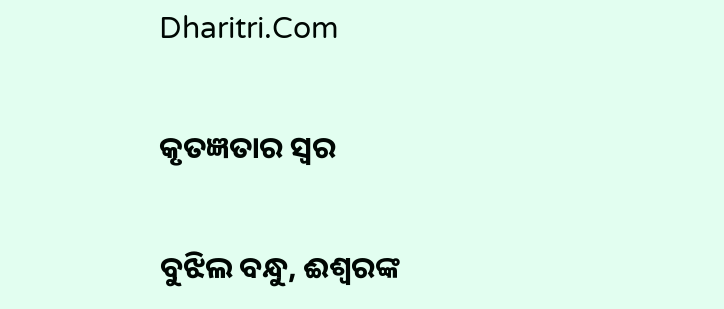Dharitri.Com

କୃତଜ୍ଞତାର ସ୍ବର

ବୁଝିଲ ବନ୍ଧୁ, ଈଶ୍ବରଙ୍କ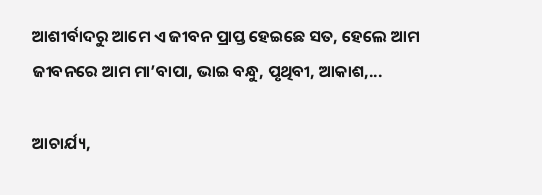ଆଶୀର୍ବାଦରୁ ଆମେ ଏ ଜୀବନ ପ୍ରାପ୍ତ ହେଇଛେ ସତ, ହେଲେ ଆମ ଜୀବନରେ ଆମ ମା’ବାପା, ଭାଇ ବନ୍ଧୁ, ପୃଥିବୀ, ଆକାଶ,...

ଆଚାର୍ଯ୍ୟ,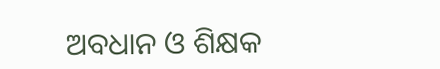ଅବଧାନ ଓ ଶିକ୍ଷକ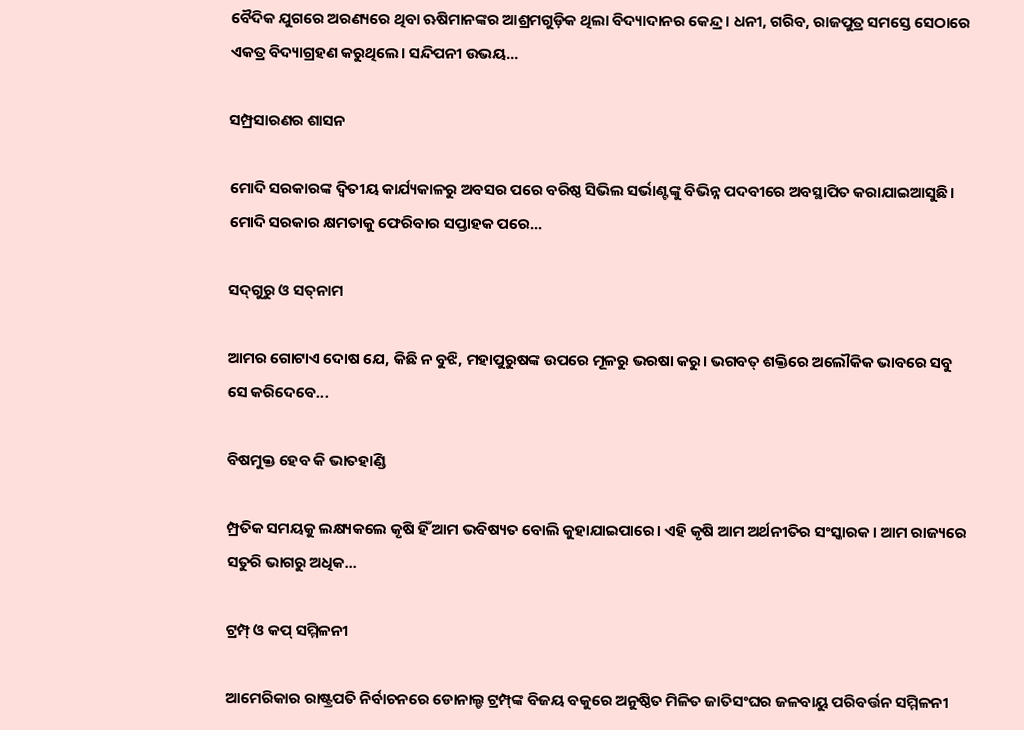ବୈଦିକ ଯୁଗରେ ଅରଣ୍ୟରେ ଥିବା ଋଷିମାନଙ୍କର ଆଶ୍ରମଗୁଡ଼ିକ ଥିଲା ବିଦ୍ୟାଦାନର କେନ୍ଦ୍ର। ଧନୀ, ଗରିବ, ରାଜପୁତ୍ର ସମସ୍ତେ ସେଠାରେ ଏକତ୍ର ବିଦ୍ୟାଗ୍ରହଣ କରୁଥିଲେ। ସନ୍ଦିପନୀ ଉଭୟ...

ସମ୍ପ୍ରସାରଣର ଶାସନ

ମୋଦି ସରକାରଙ୍କ ଦ୍ୱିତୀୟ କାର୍ଯ୍ୟକାଳରୁ ଅବସର ପରେ ବରିଷ୍ଠ ସିଭିଲ ସର୍ଭାଣ୍ଟଙ୍କୁ ବିଭିନ୍ନ ପଦବୀରେ ଅବସ୍ଥାପିତ କରାଯାଇଆସୁଛି। ମୋଦି ସରକାର କ୍ଷମତାକୁ ଫେରିବାର ସପ୍ତାହକ ପରେ...

ସଦ୍‌ଗୁରୁ ଓ ସତ୍‌ନାମ

ଆମର ଗୋଟାଏ ଦୋଷ ଯେ, କିଛି ନ ବୁଝି, ମହାପୁରୁଷଙ୍କ ଉପରେ ମୂଳରୁ ଭରଷା କରୁ। ଭଗବତ୍‌ ଶକ୍ତିରେ ଅଲୌକିକ ଭାବରେ ସବୁ ସେ କରିଦେବେ...

ବିଷମୁକ୍ତ ହେବ କି ଭାତହାଣ୍ଡି

ମ୍ପ୍ରତିକ ସମୟକୁ ଲକ୍ଷ୍ୟକଲେ କୃଷି ହିଁ ଆମ ଭବିଷ୍ୟତ ବୋଲି କୁହାଯାଇପାରେ। ଏହି କୃଷି ଆମ ଅର୍ଥନୀତିର ସଂସ୍କାରକ। ଆମ ରାଜ୍ୟରେ ସତୁରି ଭାଗରୁ ଅଧିକ...

ଟ୍ରମ୍ପ୍‌ ଓ କପ୍‌ ସମ୍ମିଳନୀ

ଆମେରିକାର ରାଷ୍ଟ୍ରପତି ନିର୍ବାଚନରେ ଡୋନାଲ୍ଡ ଟ୍ରମ୍ପ୍‌ଙ୍କ ବିଜୟ ବକୁରେ ଅନୁଷ୍ଠିତ ମିଳିତ ଜାତିସଂଘର ଜଳବାୟୁ ପରିବର୍ତ୍ତନ ସମ୍ମିଳନୀ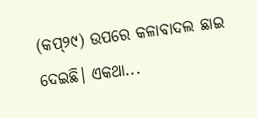(କପ୍‌୨୯) ଉପରେ କଳାବାଦଲ ଛାଇ ଦେଇଛି। ଏକଥା...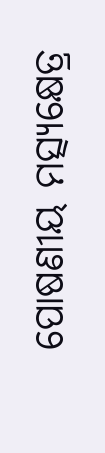ପୋଷଣୀୟ ମତ୍ସ୍ୟକ୍ଷେତ୍ର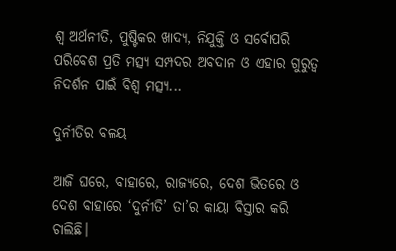ଶ୍ୱ ଅର୍ଥନୀତି, ପୁଷ୍ଟିକର ଖାଦ୍ୟ, ନିଯୁକ୍ତି ଓ ସର୍ବୋପରି ପରିବେଶ ପ୍ରତି ମତ୍ସ୍ୟ ସମ୍ପଦର ଅବଦାନ ଓ ଏହାର ଗୁରୁତ୍ୱ ନିଦର୍ଶନ ପାଇଁ ବିଶ୍ୱ ମତ୍ସ୍ୟ...

ଦୁର୍ନୀତିର ବଳୟ

ଆଜି ଘରେ, ବାହାରେ, ରାଜ୍ୟରେ, ଦେଶ ଭିତରେ ଓ ଦେଶ ବାହାରେ ‘ଦୁର୍ନୀତି’ ତା’ର କାୟା ବିସ୍ତାର କରି ଚାଲିଛି।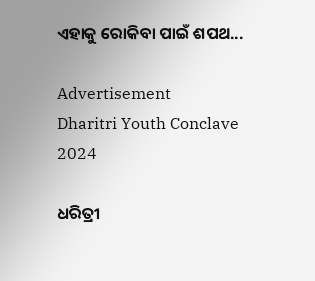ଏହାକୁ ରୋକିବା ପାଇଁ ଶପଥ...

Advertisement
Dharitri Youth Conclave 2024

ଧରିତ୍ରୀ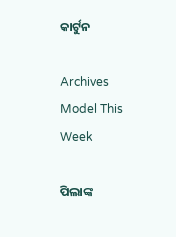କାର୍ଟୁନ

Archives
Model This Week

ପିଲାଙ୍କ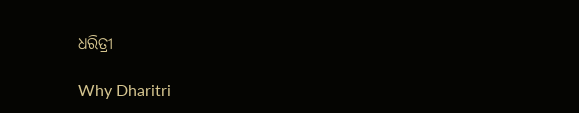ଧରିତ୍ରୀ

Why Dharitri